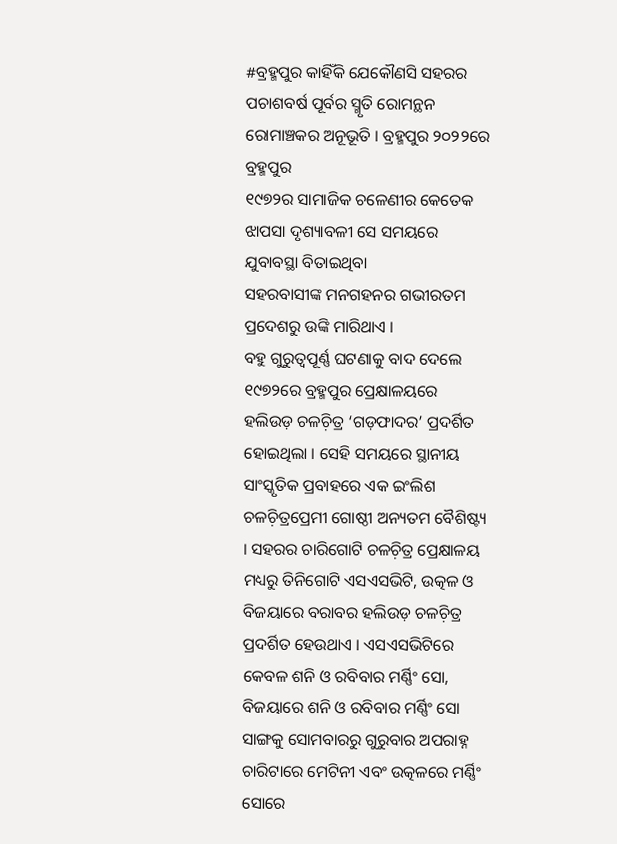#ବ୍ରହ୍ମପୁର କାହିଁକି ଯେକୌଣସି ସହରର
ପଚାଶବର୍ଷ ପୂର୍ବର ସ୍ମୃତି ରୋମନ୍ଥନ ରୋମାଞ୍ଚକର ଅନୂଭୂତି । ବ୍ରହ୍ମପୁର ୨୦୨୨ରେ ବ୍ରହ୍ମପୁର
୧୯୭୨ର ସାମାଜିକ ଚଳେଣୀର କେତେକ ଝାପସା ଦୃଶ୍ୟାବଳୀ ସେ ସମୟରେ ଯୁବାବସ୍ଥା ବିତାଇଥିବା
ସହରବାସୀଙ୍କ ମନଗହନର ଗଭୀରତମ ପ୍ରଦେଶରୁ ଉଙ୍କି ମାରିଥାଏ ।
ବହୁ ଗୁରୁତ୍ୱପୂର୍ଣ୍ଣ ଘଟଣାକୁ ବାଦ ଦେଲେ ୧୯୭୨ରେ ବ୍ରହ୍ମପୁର ପ୍ରେକ୍ଷାଳୟରେ ହଲିଉଡ଼ ଚଳଚ଼ିତ୍ର ‘ଗଡ଼ଫାଦର’ ପ୍ରଦର୍ଶିତ ହୋଇଥିଲା । ସେହି ସମୟରେ ସ୍ଥାନୀୟ ସାଂସ୍କୃତିକ ପ୍ରବାହରେ ଏକ ଇଂଲିଶ ଚଳଚ଼ିତ୍ରପ୍ରେମୀ ଗୋଷ୍ଠୀ ଅନ୍ୟତମ ବୈଶିଷ୍ଟ୍ୟ । ସହରର ଚାରିଗୋଟି ଚଳଚ଼ିତ୍ର ପ୍ରେକ୍ଷାଳୟ ମଧ୍ୟରୁ ତିନିଗୋଟି ଏସଏସଭିଟି, ଉତ୍କଳ ଓ ବିଜୟାରେ ବରାବର ହଲିଉଡ଼ ଚଳଚ଼ିତ୍ର ପ୍ରଦର୍ଶିତ ହେଉଥାଏ । ଏସଏସଭିଟିରେ କେବଳ ଶନି ଓ ରବିବାର ମର୍ଣ୍ଣିଂ ସୋ, ବିଜୟାରେ ଶନି ଓ ରବିବାର ମର୍ଣ୍ଣିଂ ସୋ ସାଙ୍ଗକୁ ସୋମବାରରୁ ଗୁରୁବାର ଅପରାହ୍ନ ଚାରିଟାରେ ମେଟିନୀ ଏବଂ ଉତ୍କଳରେ ମର୍ଣ୍ଣିଂ ସୋରେ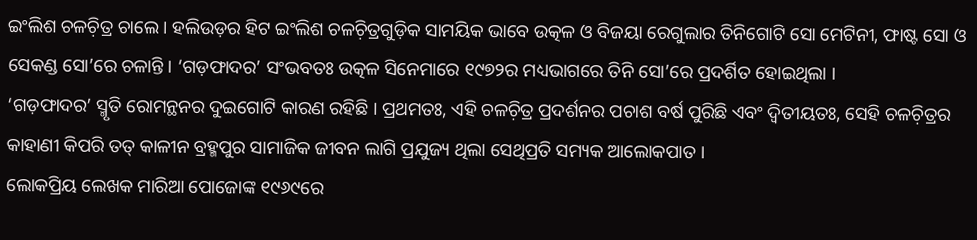ଇଂଲିଶ ଚଳଚ଼ିତ୍ର ଚାଲେ । ହଲିଉଡ଼ର ହିଟ ଇଂଲିଶ ଚଳଚ଼ିତ୍ରଗୁଡ଼ିକ ସାମୟିକ ଭାବେ ଉତ୍କଳ ଓ ବିଜୟା ରେଗୁଲାର ତିନିଗୋଟି ସୋ ମେଟିନୀ, ଫାଷ୍ଟ ସୋ ଓ ସେକଣ୍ଡ ସୋ’ରେ ଚଳାନ୍ତି । ‘ଗଡ଼ଫାଦର’ ସଂଭବତଃ ଉତ୍କଳ ସିନେମାରେ ୧୯୭୨ର ମଧ୍ୟଭାଗରେ ତିନି ସୋ’ରେ ପ୍ରଦର୍ଶିତ ହୋଇଥିଲା ।
‘ଗଡ଼ଫାଦର’ ସ୍ମୃତି ରୋମନ୍ଥନର ଦୁଇଗୋଟି କାରଣ ରହିଛି । ପ୍ରଥମତଃ, ଏହି ଚଳଚ଼ିତ୍ର ପ୍ରଦର୍ଶନର ପଚାଶ ବର୍ଷ ପୁରିଛି ଏବଂ ଦ୍ୱିତୀୟତଃ, ସେହି ଚଳଚ଼ିତ୍ରର କାହାଣୀ କିପରି ତତ୍ କାଳୀନ ବ୍ରହ୍ମପୁର ସାମାଜିକ ଜୀବନ ଲାଗି ପ୍ରଯୁଜ୍ୟ ଥିଲା ସେଥିପ୍ରତି ସମ୍ୟକ ଆଲୋକପାତ ।
ଲୋକପ୍ରିୟ ଲେଖକ ମାରିଆ ପୋଜୋଙ୍କ ୧୯୬୯ରେ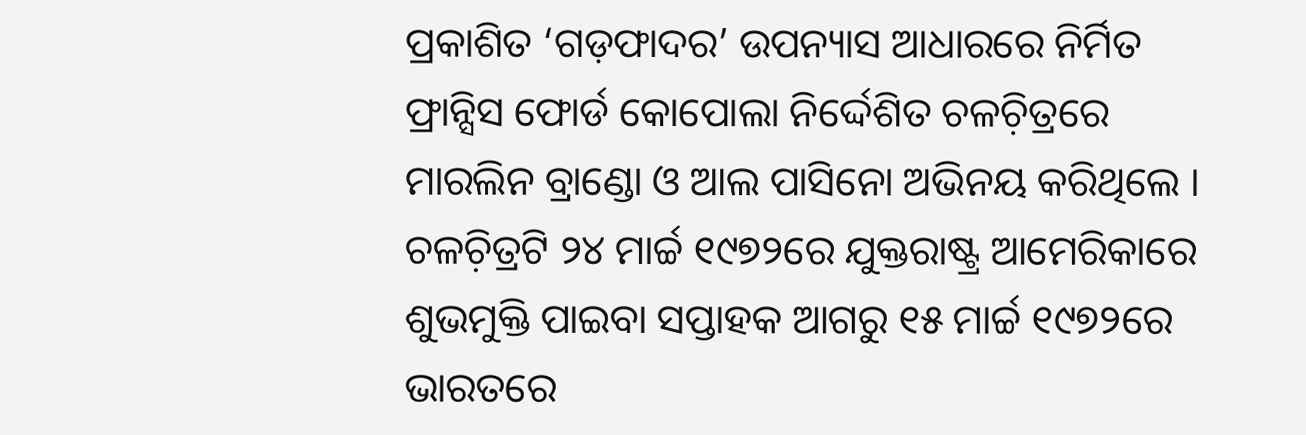ପ୍ରକାଶିତ ‘ଗଡ଼ଫାଦର’ ଉପନ୍ୟାସ ଆଧାରରେ ନିର୍ମିତ ଫ୍ରାନ୍ସିସ ଫୋର୍ଡ କୋପୋଲା ନିର୍ଦ୍ଦେଶିତ ଚଳଚ଼ିତ୍ରରେ ମାରଲିନ ବ୍ରାଣ୍ଡୋ ଓ ଆଲ ପାସିନୋ ଅଭିନୟ କରିଥିଲେ । ଚଳଚ଼ିତ୍ରଟି ୨୪ ମାର୍ଚ୍ଚ ୧୯୭୨ରେ ଯୁକ୍ତରାଷ୍ଟ୍ର ଆମେରିକାରେ ଶୁଭମୁକ୍ତି ପାଇବା ସପ୍ତାହକ ଆଗରୁ ୧୫ ମାର୍ଚ୍ଚ ୧୯୭୨ରେ ଭାରତରେ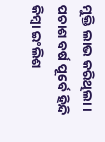ମୁକ୍ତି ଲାଭ କରିଥିଲା । ପଚାଶ ବର୍ଷ ପୂର୍ବେ ହିନ୍ଦି କିମ୍ୱା ଇଂଲିଶ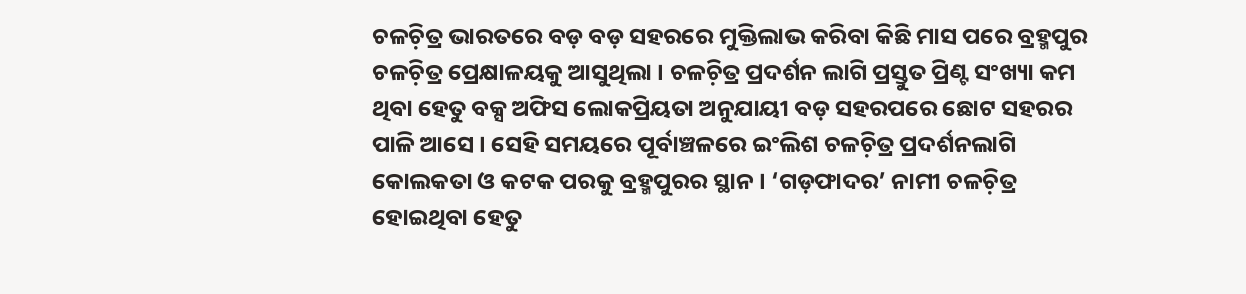ଚଳଚ଼ିତ୍ର ଭାରତରେ ବଡ଼ ବଡ଼ ସହରରେ ମୁକ୍ତିଲାଭ କରିବା କିଛି ମାସ ପରେ ବ୍ରହ୍ମପୁର ଚଳଚ଼ିତ୍ର ପ୍ରେକ୍ଷାଳୟକୁ ଆସୁଥିଲା । ଚଳଚ଼ିତ୍ର ପ୍ରଦର୍ଶନ ଲାଗି ପ୍ରସ୍ତୁତ ପ୍ରିଣ୍ଟ ସଂଖ୍ୟା କମ ଥିବା ହେତୁ ବକ୍ସ ଅଫିସ ଲୋକପ୍ରିୟତା ଅନୁଯାୟୀ ବଡ଼ ସହରପରେ ଛୋଟ ସହରର ପାଳି ଆସେ । ସେହି ସମୟରେ ପୂର୍ବାଞ୍ଚଳରେ ଇଂଲିଶ ଚଳଚ଼ିତ୍ର ପ୍ରଦର୍ଶନଲାଗି କୋଲକତା ଓ କଟକ ପରକୁ ବ୍ରହ୍ମପୁରର ସ୍ଥାନ । ‘ଗଡ଼ଫାଦର’ ନାମୀ ଚଳଚ଼ିତ୍ର ହୋଇଥିବା ହେତୁ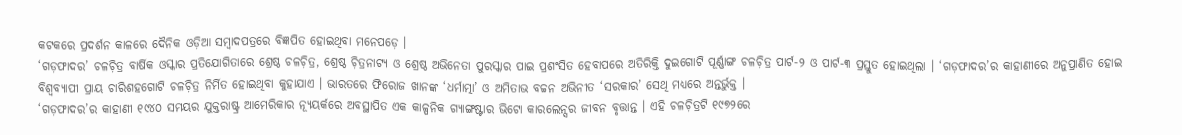କଟକରେ ପ୍ରଦର୍ଶନ କାଳରେ ଦୈନିକ ଓଡ଼ିଆ ସମ୍ୱାଦପତ୍ରରେ ବିଜ୍ଞପିତ ହୋଇଥିବା ମନେପଡ଼େ ।
‘ଗଡ଼ଫାଦର’ ଚଳଚ଼ିତ୍ର ବାର୍ଷିକ ଓସ୍କାର ପ୍ରତିଯୋଗିତାରେ ଶ୍ରେଷ୍ଠ ଚଳଚ଼ିତ୍ର, ଶ୍ରେଷ୍ଠ ଚ଼ିତ୍ରନାଟ୍ୟ ଓ ଶ୍ରେଷ୍ଠ ଅଭିନେତା ପୁରସ୍କାର ପାଇ ପ୍ରଶଂସିତ ହେବାପରେ ଅତିରିକ୍ତି ଦୁଇଗୋଟି ପୂର୍ଣ୍ଣାଙ୍ଗ ଚଳଚ଼ିତ୍ର ପାର୍ଟ-୨ ଓ ପାର୍ଟ-୩ ପ୍ରସ୍ତୁତ ହୋଇଥିଲା । ‘ଗଡ଼ଫାଦର’ର କାହାଣୀରେ ଅନୁପ୍ରାଣିତ ହୋଇ ବିଶ୍ୱବ୍ୟାପୀ ପ୍ରାୟ ଚାରିଶହଗୋଟି ଚଳଚ଼ିତ୍ର ନିର୍ମିତ ହୋଇଥିବା କୁହାଯାଏ । ଭାରତରେ ଫିରୋଜ ଖାନଙ୍କ ‘ଧର୍ମାତ୍ମା’ ଓ ଅମିତାଭ ବଚ୍ଚନ ଅଭିନୀତ ‘ସରକାର’ ସେଥି ମଧ୍ୟରେ ଅନ୍ତର୍ଭୁକ୍ତ ।
‘ଗଡ଼ଫାଦର’ର କାହାଣୀ ୧୯୪୦ ସମୟର ଯୁକ୍ତରାଷ୍ଟ୍ର ଆମେରିକାର ନ୍ୟୂୟର୍କରେ ଅବସ୍ଥାପିତ ଏକ କାଳ୍ପନିକ ଗ୍ୟାଙ୍ଗଷ୍ଟାର ଭିଟୋ କାରଲେନ୍ସର ଜୀବନ ବୃତ୍ତାନ୍ତ । ଏହି ଚଳଚ଼ିତ୍ରଟି ୧୯୭୨ରେ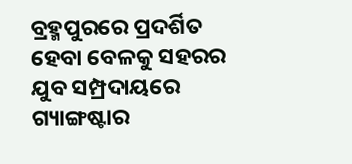ବ୍ରହ୍ମପୁରରେ ପ୍ରଦର୍ଶିତ ହେବା ବେଳକୁ ସହରର ଯୁବ ସମ୍ପ୍ରଦାୟରେ ଗ୍ୟାଙ୍ଗଷ୍ଟାର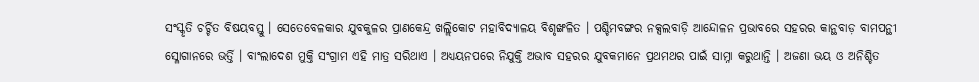ସଂସ୍କୃତି ଚର୍ଚ୍ଚିତ ବିଷୟବସ୍ତୁ । ସେତେବେଳକାର ଯୁବକୁଳର ପ୍ରାଣକେନ୍ଦ୍ର ଖଲ୍ଲିକୋଟ ମହାବିଦ୍ୟାଳୟ ବିଶୃଙ୍ଖଳିତ । ପଶ୍ଚିମବଙ୍ଗର ନକ୍ସଲବାଡ଼ି ଆନ୍ଦୋଳନ ପ୍ରଭାବରେ ସହରର କାନ୍ଥବାଡ଼ ବାମପନ୍ଥୀ ସ୍ଳୋଗାନରେ ଭର୍ତ୍ତି । ବାଂଲାଦେଶ ମୁକ୍ତି ସଂଗ୍ରାମ ଏହି ମାତ୍ର ସରିଥାଏ । ଅଧ୍ୟୟନପରେ ନିଯୁକ୍ତି ଅଭାବ ସହରର ଯୁବକମାନେ ପ୍ରଥମଥର ପାଇଁ ସାମ୍ନା କରୁଥାନ୍ତି । ଅଜଣା ଭୟ ଓ ଅନିଶ୍ଚିତ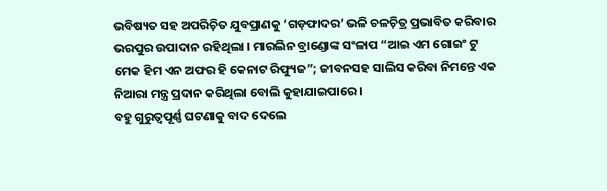ଭବିଷ୍ୟତ ସହ ଅପରିଚ଼ିତ ଯୁବପ୍ରାଣକୁ ‘ଗଡ଼ଫାଦର’ ଭଳି ଚଳଚ଼ିତ୍ର ପ୍ରଭାବିତ କରିବାର ଭରପୁର ଉପାଦାନ ରହିଥିଲା । ମାରଲିନ ବ୍ରାଣ୍ଡୋଙ୍କ ସଂଳାପ “ଆଇ ଏମ ଗୋଇଂ ଟୁ ମେକ ହିମ ଏନ ଅଫର ହି କେନାଟ ରିଫ୍ୟୁଜ”; ଜୀବନସହ ସାଲିସ କରିବା ନିମନ୍ତେ ଏକ ନିଆରା ମନ୍ତ୍ର ପ୍ରଦାନ କରିଥିଲା ବୋଲି କୁହାଯାଇପାରେ ।
ବହୁ ଗୁରୁତ୍ୱପୂର୍ଣ୍ଣ ଘଟଣାକୁ ବାଦ ଦେଲେ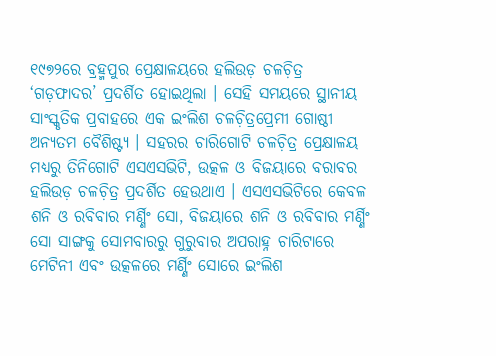୧୯୭୨ରେ ବ୍ରହ୍ମପୁର ପ୍ରେକ୍ଷାଳୟରେ ହଲିଉଡ଼ ଚଳଚ଼ିତ୍ର ‘ଗଡ଼ଫାଦର’ ପ୍ରଦର୍ଶିତ ହୋଇଥିଲା । ସେହି ସମୟରେ ସ୍ଥାନୀୟ ସାଂସ୍କୃତିକ ପ୍ରବାହରେ ଏକ ଇଂଲିଶ ଚଳଚ଼ିତ୍ରପ୍ରେମୀ ଗୋଷ୍ଠୀ ଅନ୍ୟତମ ବୈଶିଷ୍ଟ୍ୟ । ସହରର ଚାରିଗୋଟି ଚଳଚ଼ିତ୍ର ପ୍ରେକ୍ଷାଳୟ ମଧ୍ୟରୁ ତିନିଗୋଟି ଏସଏସଭିଟି, ଉତ୍କଳ ଓ ବିଜୟାରେ ବରାବର ହଲିଉଡ଼ ଚଳଚ଼ିତ୍ର ପ୍ରଦର୍ଶିତ ହେଉଥାଏ । ଏସଏସଭିଟିରେ କେବଳ ଶନି ଓ ରବିବାର ମର୍ଣ୍ଣିଂ ସୋ, ବିଜୟାରେ ଶନି ଓ ରବିବାର ମର୍ଣ୍ଣିଂ ସୋ ସାଙ୍ଗକୁ ସୋମବାରରୁ ଗୁରୁବାର ଅପରାହ୍ନ ଚାରିଟାରେ ମେଟିନୀ ଏବଂ ଉତ୍କଳରେ ମର୍ଣ୍ଣିଂ ସୋରେ ଇଂଲିଶ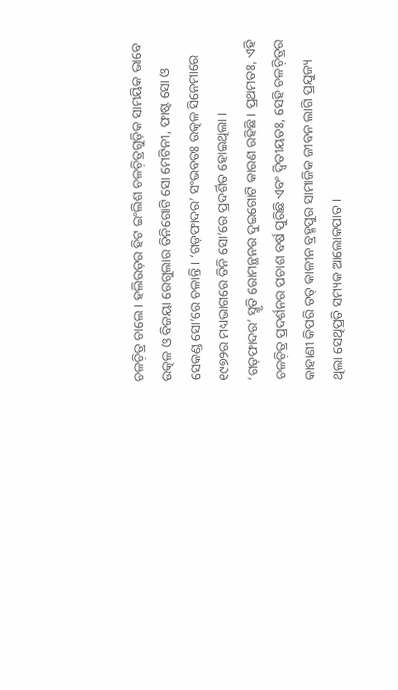ଚଳଚ଼ିତ୍ର ଚାଲେ । ହଲିଉଡ଼ର ହିଟ ଇଂଲିଶ ଚଳଚ଼ିତ୍ରଗୁଡ଼ିକ ସାମୟିକ ଭାବେ ଉତ୍କଳ ଓ ବିଜୟା ରେଗୁଲାର ତିନିଗୋଟି ସୋ ମେଟିନୀ, ଫାଷ୍ଟ ସୋ ଓ ସେକଣ୍ଡ ସୋ’ରେ ଚଳାନ୍ତି । ‘ଗଡ଼ଫାଦର’ ସଂଭବତଃ ଉତ୍କଳ ସିନେମାରେ ୧୯୭୨ର ମଧ୍ୟଭାଗରେ ତିନି ସୋ’ରେ ପ୍ରଦର୍ଶିତ ହୋଇଥିଲା ।
‘ଗଡ଼ଫାଦର’ ସ୍ମୃତି ରୋମନ୍ଥନର ଦୁଇଗୋଟି କାରଣ ରହିଛି । ପ୍ରଥମତଃ, ଏହି ଚଳଚ଼ିତ୍ର ପ୍ରଦର୍ଶନର ପଚାଶ ବର୍ଷ ପୁରିଛି ଏବଂ ଦ୍ୱିତୀୟତଃ, ସେହି ଚଳଚ଼ିତ୍ରର କାହାଣୀ କିପରି ତତ୍ କାଳୀନ ବ୍ରହ୍ମପୁର ସାମାଜିକ ଜୀବନ ଲାଗି ପ୍ରଯୁଜ୍ୟ ଥିଲା ସେଥିପ୍ରତି ସମ୍ୟକ ଆଲୋକପାତ ।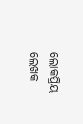ଲୋକପ୍ରିୟ ଲେଖକ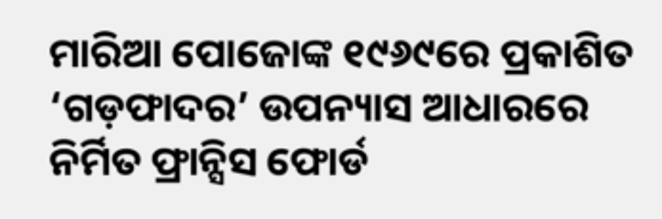ମାରିଆ ପୋଜୋଙ୍କ ୧୯୬୯ରେ ପ୍ରକାଶିତ ‘ଗଡ଼ଫାଦର’ ଉପନ୍ୟାସ ଆଧାରରେ ନିର୍ମିତ ଫ୍ରାନ୍ସିସ ଫୋର୍ଡ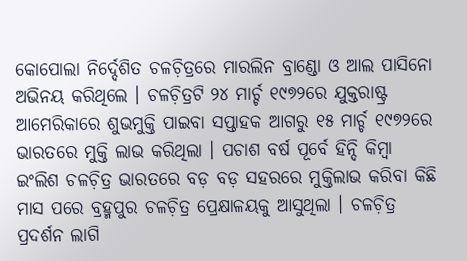କୋପୋଲା ନିର୍ଦ୍ଦେଶିତ ଚଳଚ଼ିତ୍ରରେ ମାରଲିନ ବ୍ରାଣ୍ଡୋ ଓ ଆଲ ପାସିନୋ ଅଭିନୟ କରିଥିଲେ । ଚଳଚ଼ିତ୍ରଟି ୨୪ ମାର୍ଚ୍ଚ ୧୯୭୨ରେ ଯୁକ୍ତରାଷ୍ଟ୍ର ଆମେରିକାରେ ଶୁଭମୁକ୍ତି ପାଇବା ସପ୍ତାହକ ଆଗରୁ ୧୫ ମାର୍ଚ୍ଚ ୧୯୭୨ରେ ଭାରତରେ ମୁକ୍ତି ଲାଭ କରିଥିଲା । ପଚାଶ ବର୍ଷ ପୂର୍ବେ ହିନ୍ଦି କିମ୍ୱା ଇଂଲିଶ ଚଳଚ଼ିତ୍ର ଭାରତରେ ବଡ଼ ବଡ଼ ସହରରେ ମୁକ୍ତିଲାଭ କରିବା କିଛି ମାସ ପରେ ବ୍ରହ୍ମପୁର ଚଳଚ଼ିତ୍ର ପ୍ରେକ୍ଷାଳୟକୁ ଆସୁଥିଲା । ଚଳଚ଼ିତ୍ର ପ୍ରଦର୍ଶନ ଲାଗି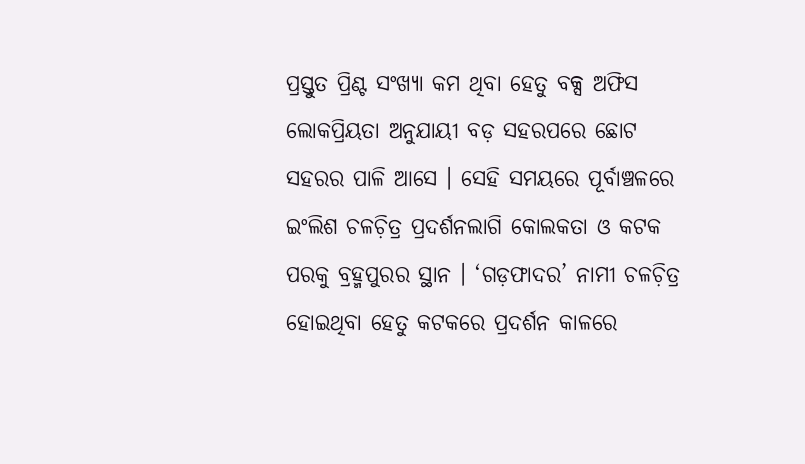ପ୍ରସ୍ତୁତ ପ୍ରିଣ୍ଟ ସଂଖ୍ୟା କମ ଥିବା ହେତୁ ବକ୍ସ ଅଫିସ ଲୋକପ୍ରିୟତା ଅନୁଯାୟୀ ବଡ଼ ସହରପରେ ଛୋଟ ସହରର ପାଳି ଆସେ । ସେହି ସମୟରେ ପୂର୍ବାଞ୍ଚଳରେ ଇଂଲିଶ ଚଳଚ଼ିତ୍ର ପ୍ରଦର୍ଶନଲାଗି କୋଲକତା ଓ କଟକ ପରକୁ ବ୍ରହ୍ମପୁରର ସ୍ଥାନ । ‘ଗଡ଼ଫାଦର’ ନାମୀ ଚଳଚ଼ିତ୍ର ହୋଇଥିବା ହେତୁ କଟକରେ ପ୍ରଦର୍ଶନ କାଳରେ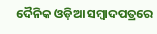ଦୈନିକ ଓଡ଼ିଆ ସମ୍ୱାଦପତ୍ରରେ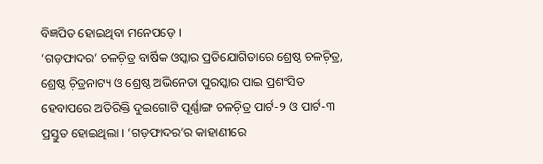ବିଜ୍ଞପିତ ହୋଇଥିବା ମନେପଡ଼େ ।
‘ଗଡ଼ଫାଦର’ ଚଳଚ଼ିତ୍ର ବାର୍ଷିକ ଓସ୍କାର ପ୍ରତିଯୋଗିତାରେ ଶ୍ରେଷ୍ଠ ଚଳଚ଼ିତ୍ର, ଶ୍ରେଷ୍ଠ ଚ଼ିତ୍ରନାଟ୍ୟ ଓ ଶ୍ରେଷ୍ଠ ଅଭିନେତା ପୁରସ୍କାର ପାଇ ପ୍ରଶଂସିତ ହେବାପରେ ଅତିରିକ୍ତି ଦୁଇଗୋଟି ପୂର୍ଣ୍ଣାଙ୍ଗ ଚଳଚ଼ିତ୍ର ପାର୍ଟ-୨ ଓ ପାର୍ଟ-୩ ପ୍ରସ୍ତୁତ ହୋଇଥିଲା । ‘ଗଡ଼ଫାଦର’ର କାହାଣୀରେ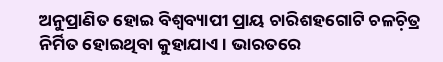ଅନୁପ୍ରାଣିତ ହୋଇ ବିଶ୍ୱବ୍ୟାପୀ ପ୍ରାୟ ଚାରିଶହଗୋଟି ଚଳଚ଼ିତ୍ର ନିର୍ମିତ ହୋଇଥିବା କୁହାଯାଏ । ଭାରତରେ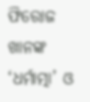ଫିରୋଜ ଖାନଙ୍କ ‘ଧର୍ମାତ୍ମା’ ଓ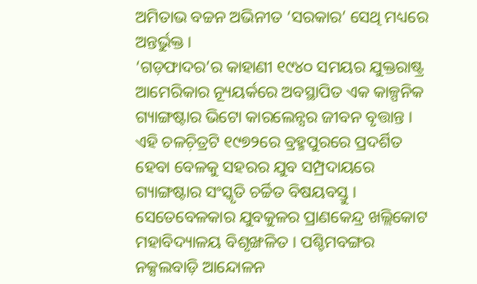ଅମିତାଭ ବଚ୍ଚନ ଅଭିନୀତ ‘ସରକାର’ ସେଥି ମଧ୍ୟରେ ଅନ୍ତର୍ଭୁକ୍ତ ।
‘ଗଡ଼ଫାଦର’ର କାହାଣୀ ୧୯୪୦ ସମୟର ଯୁକ୍ତରାଷ୍ଟ୍ର ଆମେରିକାର ନ୍ୟୂୟର୍କରେ ଅବସ୍ଥାପିତ ଏକ କାଳ୍ପନିକ ଗ୍ୟାଙ୍ଗଷ୍ଟାର ଭିଟୋ କାରଲେନ୍ସର ଜୀବନ ବୃତ୍ତାନ୍ତ । ଏହି ଚଳଚ଼ିତ୍ରଟି ୧୯୭୨ରେ ବ୍ରହ୍ମପୁରରେ ପ୍ରଦର୍ଶିତ ହେବା ବେଳକୁ ସହରର ଯୁବ ସମ୍ପ୍ରଦାୟରେ ଗ୍ୟାଙ୍ଗଷ୍ଟାର ସଂସ୍କୃତି ଚର୍ଚ୍ଚିତ ବିଷୟବସ୍ତୁ । ସେତେବେଳକାର ଯୁବକୁଳର ପ୍ରାଣକେନ୍ଦ୍ର ଖଲ୍ଲିକୋଟ ମହାବିଦ୍ୟାଳୟ ବିଶୃଙ୍ଖଳିତ । ପଶ୍ଚିମବଙ୍ଗର ନକ୍ସଲବାଡ଼ି ଆନ୍ଦୋଳନ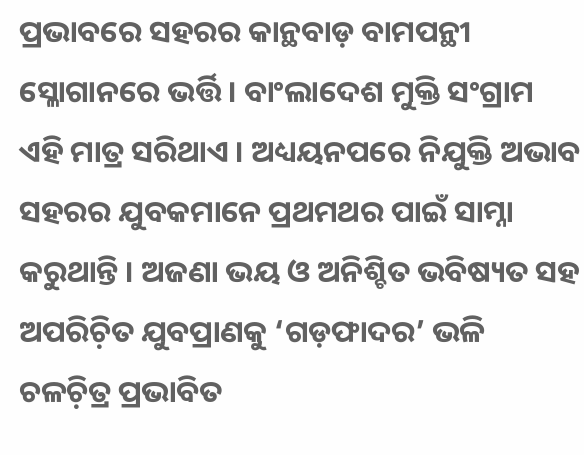ପ୍ରଭାବରେ ସହରର କାନ୍ଥବାଡ଼ ବାମପନ୍ଥୀ ସ୍ଳୋଗାନରେ ଭର୍ତ୍ତି । ବାଂଲାଦେଶ ମୁକ୍ତି ସଂଗ୍ରାମ ଏହି ମାତ୍ର ସରିଥାଏ । ଅଧ୍ୟୟନପରେ ନିଯୁକ୍ତି ଅଭାବ ସହରର ଯୁବକମାନେ ପ୍ରଥମଥର ପାଇଁ ସାମ୍ନା କରୁଥାନ୍ତି । ଅଜଣା ଭୟ ଓ ଅନିଶ୍ଚିତ ଭବିଷ୍ୟତ ସହ ଅପରିଚ଼ିତ ଯୁବପ୍ରାଣକୁ ‘ଗଡ଼ଫାଦର’ ଭଳି ଚଳଚ଼ିତ୍ର ପ୍ରଭାବିତ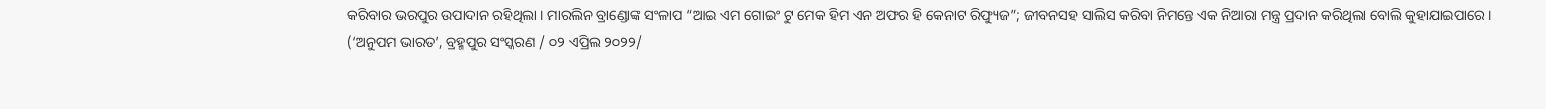କରିବାର ଭରପୁର ଉପାଦାନ ରହିଥିଲା । ମାରଲିନ ବ୍ରାଣ୍ଡୋଙ୍କ ସଂଳାପ “ଆଇ ଏମ ଗୋଇଂ ଟୁ ମେକ ହିମ ଏନ ଅଫର ହି କେନାଟ ରିଫ୍ୟୁଜ”; ଜୀବନସହ ସାଲିସ କରିବା ନିମନ୍ତେ ଏକ ନିଆରା ମନ୍ତ୍ର ପ୍ରଦାନ କରିଥିଲା ବୋଲି କୁହାଯାଇପାରେ ।
(‘ଅନୁପମ ଭାରତ’, ବ୍ରହ୍ମପୁର ସଂସ୍କରଣ / ୦୨ ଏପ୍ରିଲ ୨୦୨୨/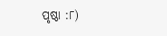ପୃଷ୍ଠା :୮)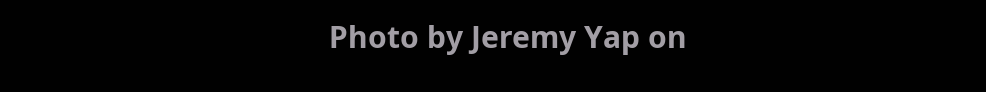Photo by Jeremy Yap on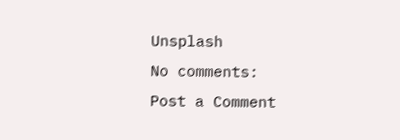Unsplash
No comments:
Post a Comment